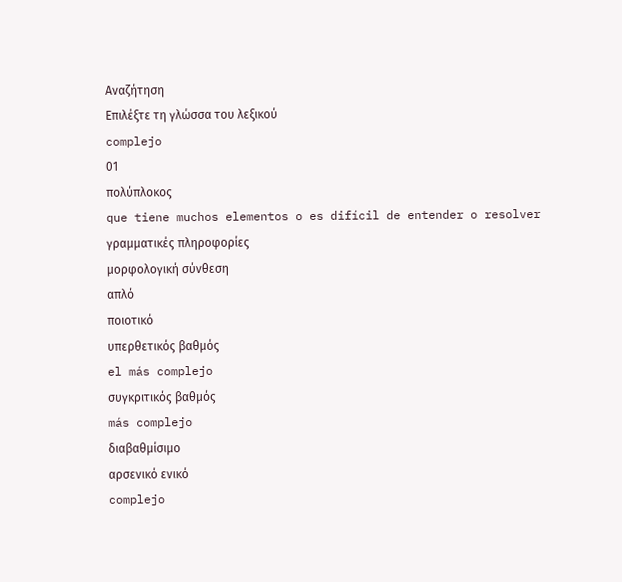Αναζήτηση
Επιλέξτε τη γλώσσα του λεξικού
complejo
01
πολύπλοκος
que tiene muchos elementos o es difícil de entender o resolver
γραμματικές πληροφορίες
μορφολογική σύνθεση
απλό
ποιοτικό
υπερθετικός βαθμός
el más complejo
συγκριτικός βαθμός
más complejo
διαβαθμίσιμο
αρσενικό ενικό
complejo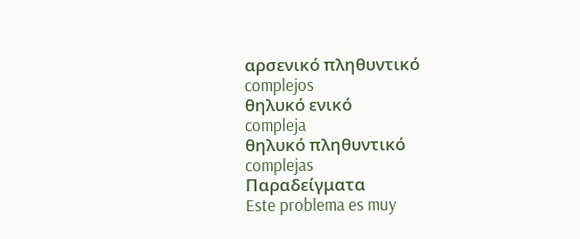αρσενικό πληθυντικό
complejos
θηλυκό ενικό
compleja
θηλυκό πληθυντικό
complejas
Παραδείγματα
Este problema es muy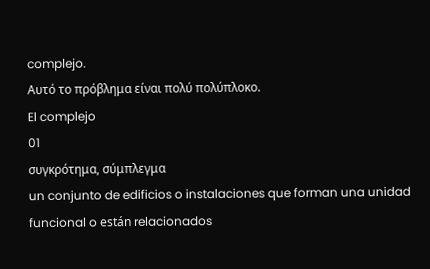complejo.
Αυτό το πρόβλημα είναι πολύ πολύπλοκο.
El complejo
01
συγκρότημα, σύμπλεγμα
un conjunto de edificios o instalaciones que forman una unidad funcional o están relacionados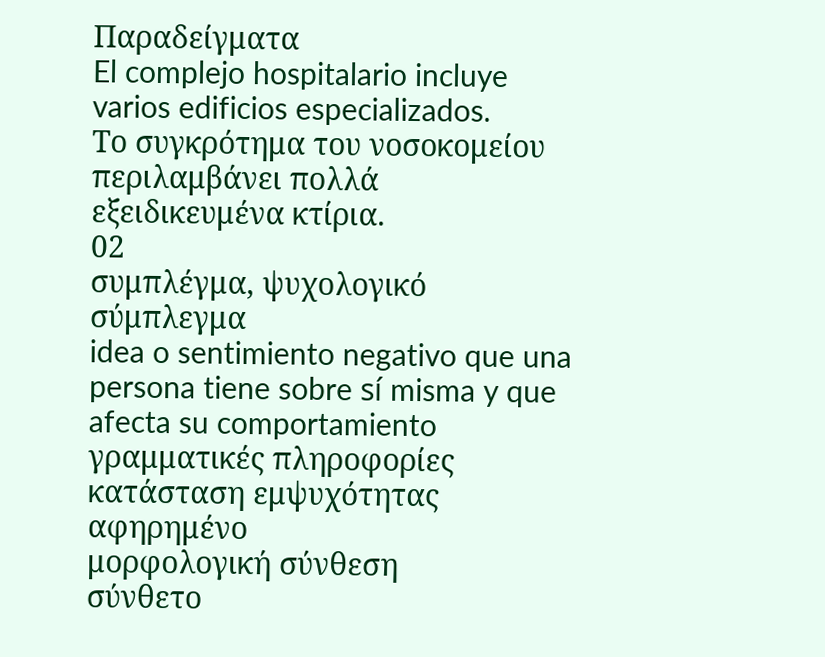Παραδείγματα
El complejo hospitalario incluye varios edificios especializados.
Το συγκρότημα του νοσοκομείου περιλαμβάνει πολλά εξειδικευμένα κτίρια.
02
συμπλέγμα, ψυχολογικό σύμπλεγμα
idea o sentimiento negativo que una persona tiene sobre sí misma y que afecta su comportamiento
γραμματικές πληροφορίες
κατάσταση εμψυχότητας
αφηρημένο
μορφολογική σύνθεση
σύνθετο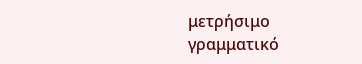μετρήσιμο
γραμματικό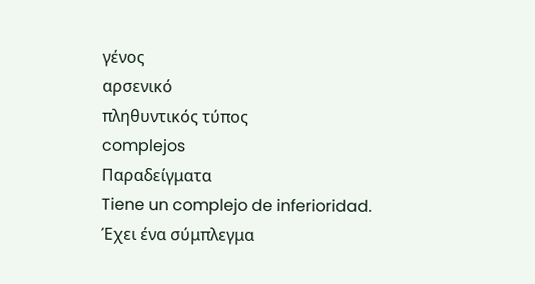γένος
αρσενικό
πληθυντικός τύπος
complejos
Παραδείγματα
Tiene un complejo de inferioridad.
Έχει ένα σύμπλεγμα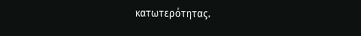κατωτερότητας.